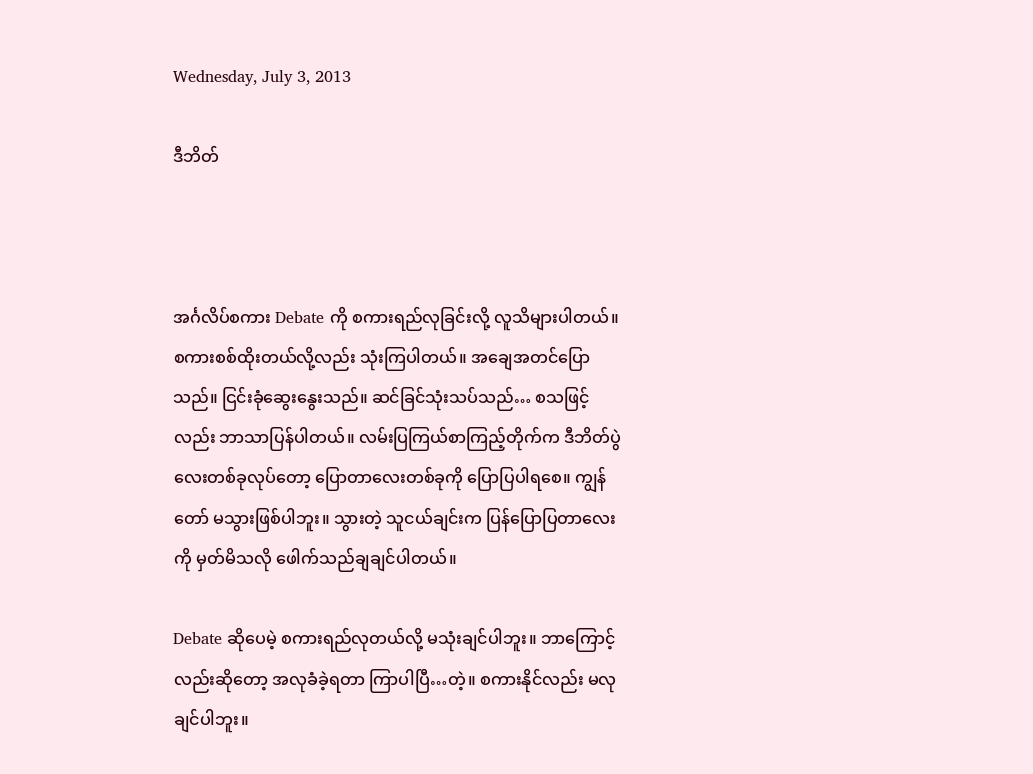Wednesday, July 3, 2013

ဒီဘိတ်



အင်္ဂလိပ်စကား Debate ကို စကားရည်လုခြင်းလို့ လူသိများပါတယ်။ စကားစစ်ထိုးတယ်လို့လည်း သုံးကြပါတယ်။ အချေအတင်ပြောသည်။ ငြင်းခုံဆွေးနွေးသည်။ ဆင်ခြင်သုံးသပ်သည်… စသဖြင့်လည်း ဘာသာပြန်ပါတယ်။ လမ်းပြကြယ်စာကြည့်တိုက်က ဒီဘိတ်ပွဲလေးတစ်ခုလုပ်တော့ ပြောတာလေးတစ်ခုကို ပြောပြပါရစေ။ ကျွန်တော် မသွားဖြစ်ပါဘူး။ သွားတဲ့ သူငယ်ချင်းက ပြန်ပြောပြတာလေးကို မှတ်မိသလို ဖေါက်သည်ချချင်ပါတယ်။

Debate ဆိုပေမဲ့ စကားရည်လုတယ်လို့ မသုံးချင်ပါဘူး။ ဘာကြောင့်လည်းဆိုတော့ အလုခံခဲ့ရတာ ကြာပါပြီ…တဲ့။ စကားနိုင်လည်း မလုချင်ပါဘူး။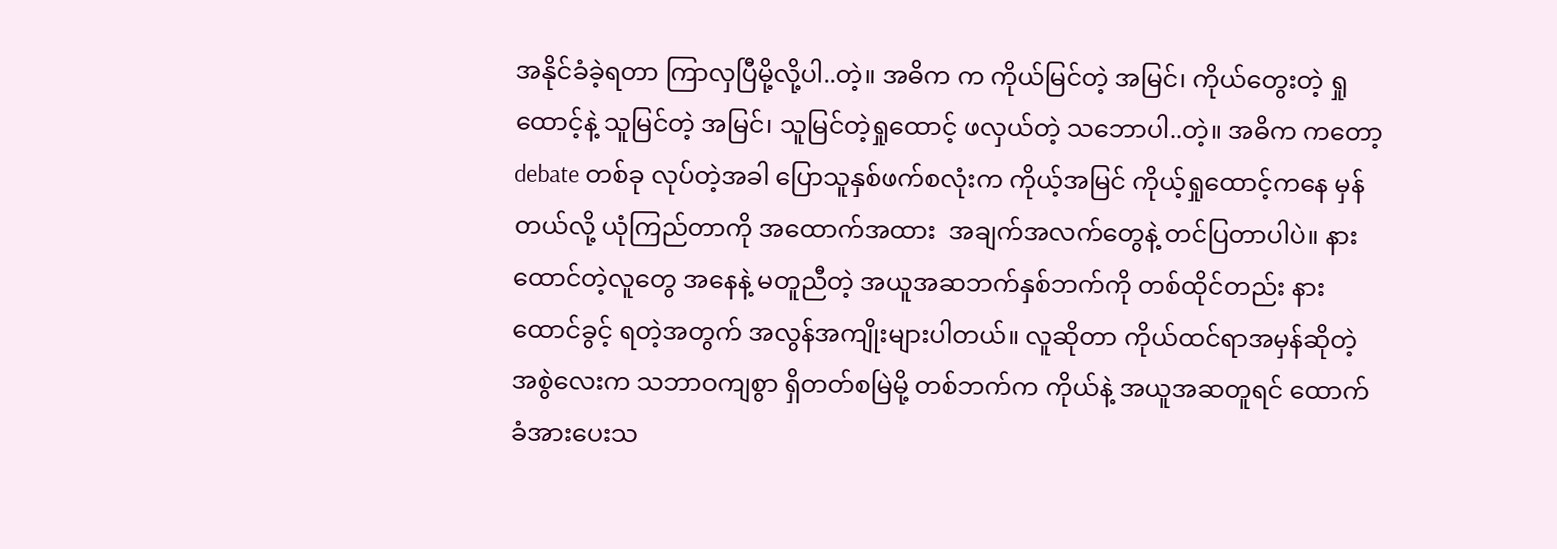အနိုင်ခံခဲ့ရတာ ကြာလှပြီမို့လို့ပါ..တဲ့။ အဓိက က ကိုယ်မြင်တဲ့ အမြင်၊ ကိုယ်တွေးတဲ့ ရှုထောင့်နဲ့ သူမြင်တဲ့ အမြင်၊ သူမြင်တဲ့ရှုထောင့် ဖလှယ်တဲ့ သဘောပါ..တဲ့။ အဓိက ကတော့ debate တစ်ခု လုပ်တဲ့အခါ ပြောသူနှစ်ဖက်စလုံးက ကိုယ့်အမြင် ကိုယ့်ရှုထောင့်ကနေ မှန်တယ်လို့ ယုံကြည်တာကို အထောက်အထား  အချက်အလက်တွေနဲ့ တင်ပြတာပါပဲ။ နားထောင်တဲ့လူတွေ အနေနဲ့ မတူညီတဲ့ အယူအဆဘက်နှစ်ဘက်ကို တစ်ထိုင်တည်း နားထောင်ခွင့် ရတဲ့အတွက် အလွန်အကျိုးများပါတယ်။ လူဆိုတာ ကိုယ်ထင်ရာအမှန်ဆိုတဲ့ အစွဲလေးက သဘာဝကျစွာ ရှိတတ်စမြဲမို့ တစ်ဘက်က ကိုယ်နဲ့ အယူအဆတူရင် ထောက်ခံအားပေးသ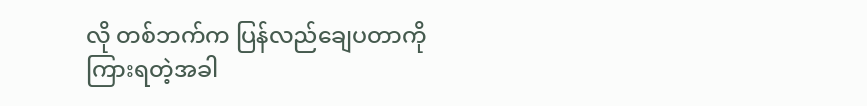လို တစ်ဘက်က ပြန်လည်ချေပတာကို ကြားရတဲ့အခါ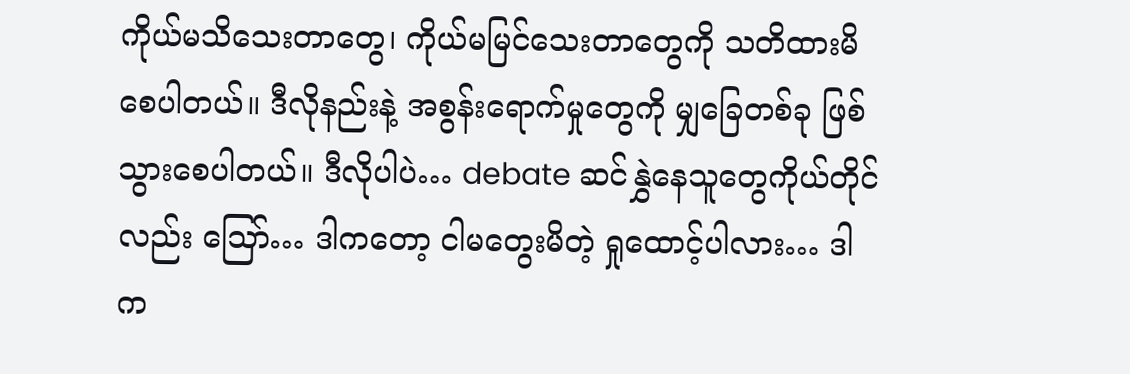ကိုယ်မသိသေးတာတွေ၊ ကိုယ်မမြင်သေးတာတွေကို သတိထားမိစေပါတယ်။ ဒီလိုနည်းနဲ့ အစွန်းရောက်မှုတွေကို မျှခြေတစ်ခု ဖြစ်သွားစေပါတယ်။ ဒီလိုပါပဲ… debate ဆင်နွှဲနေသူတွေကိုယ်တိုင်လည်း သြော်… ဒါကတော့ ငါမတွေးမိတဲ့ ရှုထောင့်ပါလား… ဒါက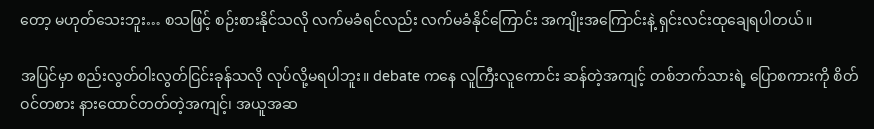တော့ မဟုတ်သေးဘူး… စသဖြင့် စဉ်းစားနိုင်သလို လက်မခံရင်လည်း လက်မခံနိုင်ကြောင်း အကျိုးအကြောင်းနဲ့ ရှင်းလင်းထုချေရပါတယ်။

အပြင်မှာ စည်းလွတ်ဝါးလွတ်ငြင်းခုန်သလို လုပ်လို့မရပါဘူး။ debate ကနေ လူကြီးလူကောင်း ဆန်တဲ့အကျင့် တစ်ဘက်သားရဲ့ ပြောစကားကို စိတ်ဝင်တစား နားထောင်တတ်တဲ့အကျင့်၊ အယူအဆ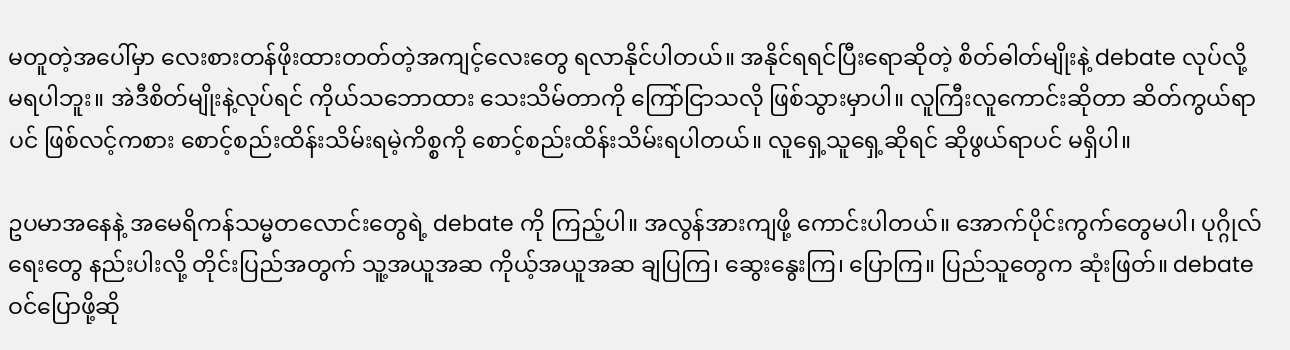မတူတဲ့အပေါ်မှာ လေးစားတန်ဖိုးထားတတ်တဲ့အကျင့်လေးတွေ ရလာနိုင်ပါတယ်။ အနိုင်ရရင်ပြီးရောဆိုတဲ့ စိတ်ဓါတ်မျိုးနဲ့ debate လုပ်လို့ မရပါဘူး။ အဲဒီစိတ်မျိုးနဲ့လုပ်ရင် ကိုယ်သဘောထား သေးသိမ်တာကို ကြော်ငြာသလို ဖြစ်သွားမှာပါ။ လူကြီးလူကောင်းဆိုတာ ဆိတ်ကွယ်ရာပင် ဖြစ်လင့်ကစား စောင့်စည်းထိန်းသိမ်းရမဲ့ကိစ္စကို စောင့်စည်းထိန်းသိမ်းရပါတယ်။ လူရှေ့သူရှေ့ဆိုရင် ဆိုဖွယ်ရာပင် မရှိပါ။

ဥပမာအနေနဲ့ အမေရိကန်သမ္မတလောင်းတွေရဲ့ debate ကို ကြည့်ပါ။ အလွန်အားကျဖို့ ကောင်းပါတယ်။ အောက်ပိုင်းကွက်တွေမပါ၊ ပုဂ္ဂိုလ်ရေးတွေ နည်းပါးလို့ တိုင်းပြည်အတွက် သူ့အယူအဆ ကိုယ့်အယူအဆ ချပြကြ၊ ဆွေးနွေးကြ၊ ပြောကြ။ ပြည်သူတွေက ဆုံးဖြတ်။ debate ဝင်ပြောဖို့ဆို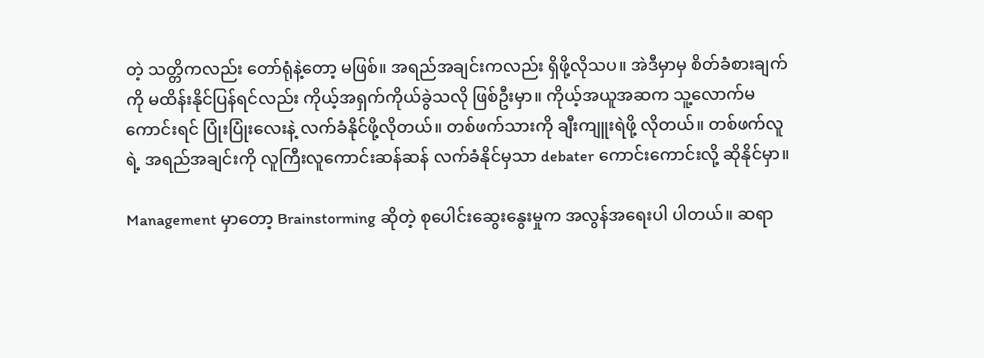တဲ့ သတ္တိကလည်း တော်ရုံနဲ့တော့ မဖြစ်။ အရည်အချင်းကလည်း ရှိဖို့လိုသပ။ အဲဒီမှာမှ စိတ်ခံစားချက်ကို မထိန်းနိုင်ပြန်ရင်လည်း ကိုယ့်အရှက်ကိုယ်ခွဲသလို ဖြစ်ဦးမှာ။ ကိုယ့်အယူအဆက သူ့လောက်မကောင်းရင် ပြုံးပြုံးလေးနဲ့ လက်ခံနိုင်ဖို့လိုတယ်။ တစ်ဖက်သားကို ချီးကျူးရဲဖို့ လိုတယ်။ တစ်ဖက်လူရဲ့ အရည်အချင်းကို လူကြီးလူကောင်းဆန်ဆန် လက်ခံနိုင်မှသာ debater ကောင်းကောင်းလို့ ဆိုနိုင်မှာ။

Management မှာတော့ Brainstorming ဆိုတဲ့ စုပေါင်းဆွေးနွေးမှုက အလွန်အရေးပါ ပါတယ်။ ဆရာ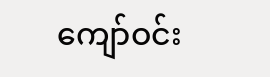ကျော်ဝင်း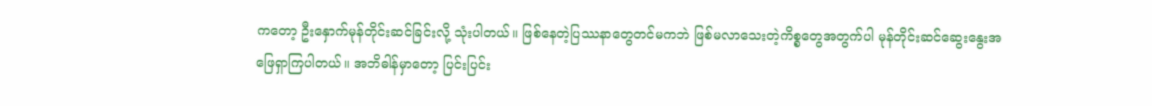ကတော့ ဦးနှောက်မုန်တိုင်းဆင်ခြင်းလို့ သုံးပါတယ်။ ဖြစ်နေတဲ့ပြဿနာတွေတင်မကဘဲ ဖြစ်မလာသေးတဲ့ကိစ္စတွေအတွက်ပါ မုန်တိုင်းဆင်ဆွေးနွေးအဖြေရှာကြပါတယ်။ အဘိဓါန်မှာတော့ ပြင်းပြင်း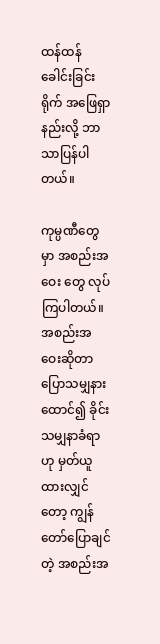ထန်ထန် ခေါင်းခြင်းရိုက် အဖြေရှာနည်းလို့ ဘာသာပြန်ပါတယ်။

ကုမ္ပဏီတွေမှာ အစည်းအဝေး တွေ လုပ်ကြပါတယ်။ အစည်းအဝေးဆိုတာ ပြောသမျှနားထောင်၍ ခိုင်းသမျှနာခံရာဟု မှတ်ယူထားလျှင်တော့ ကျွန်တော်ပြောချင်တဲ့ အစည်းအ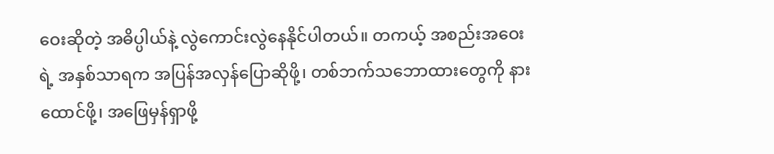ဝေးဆိုတဲ့ အဓိပ္ပါယ်နဲ့ လွဲကောင်းလွဲနေနိုင်ပါတယ်။ တကယ့် အစည်းအဝေးရဲ့ အနှစ်သာရက အပြန်အလှန်ပြောဆိုဖို့၊ တစ်ဘက်သဘောထားတွေကို နားထောင်ဖို့၊ အဖြေမှန်ရှာဖို့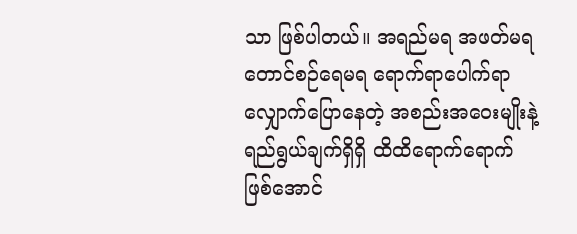သာ ဖြစ်ပါတယ်။ အရည်မရ အဖတ်မရ တောင်စဉ်ရေမရ ရောက်ရာပေါက်ရာ လျှောက်ပြောနေတဲ့ အစည်းအဝေးမျိုးနဲ့ ရည်ရွယ်ချက်ရှိရှိ ထိထိရောက်ရောက် ဖြစ်အောင်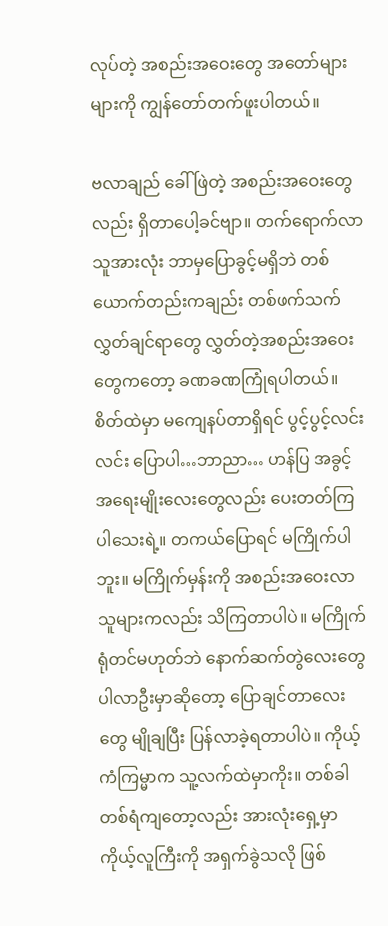လုပ်တဲ့ အစည်းအဝေးတွေ အတော်များများကို ကျွန်တော်တက်ဖူးပါတယ်။

ဗလာချည် ခေါ်ဖြဲတဲ့ အစည်းအဝေးတွေလည်း ရှိတာပေါ့ခင်ဗျာ။ တက်ရောက်လာသူအားလုံး ဘာမှပြောခွင့်မရှိဘဲ တစ်ယောက်တည်းကချည်း တစ်ဖက်သက် လွှတ်ချင်ရာတွေ လွှတ်တဲ့အစည်းအဝေးတွေကတော့ ခဏခဏကြုံရပါတယ်။ စိတ်ထဲမှာ မကျေနပ်တာရှိရင် ပွင့်ပွင့်လင်းလင်း ပြောပါ…ဘာညာ… ဟန်ပြ အခွင့်အရေးမျိုးလေးတွေလည်း ပေးတတ်ကြပါသေးရဲ့။ တကယ်ပြောရင် မကြိုက်ပါဘူး။ မကြိုက်မှန်းကို အစည်းအဝေးလာသူများကလည်း သိကြတာပါပဲ။ မကြိုက်ရုံတင်မဟုတ်ဘဲ နောက်ဆက်တွဲလေးတွေ ပါလာဦးမှာဆိုတော့ ပြောချင်တာလေးတွေ မျိုချပြီး ပြန်လာခဲ့ရတာပါပဲ။ ကိုယ့်ကံကြမ္မာက သူ့လက်ထဲမှာကိုး။ တစ်ခါတစ်ရံကျတော့လည်း အားလုံးရှေ့မှာ ကိုယ့်လူကြီးကို အရှက်ခွဲသလို ဖြစ်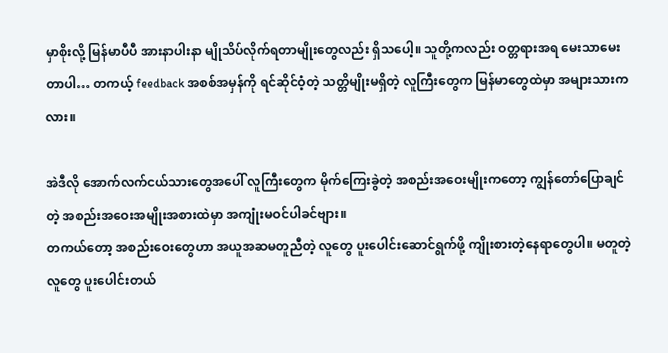မှာစိုးလို့ မြန်မာပီပီ အားနာပါးနာ မျိုသိပ်လိုက်ရတာမျိုးတွေလည်း ရှိသပေါ့။ သူတို့ကလည်း ဝတ္တရားအရ မေးသာမေးတာပါ… တကယ့် feedback အစစ်အမှန်ကို ရင်ဆိုင်ဝံ့တဲ့ သတ္တိမျိုးမရှိတဲ့ လူကြီးတွေက မြန်မာတွေထဲမှာ အများသားကလား။

အဲဒီလို အောက်လက်ငယ်သားတွေအပေါ် လူကြီးတွေက မိုက်ကြေးခွဲတဲ့ အစည်းအဝေးမျိုးကတော့ ကျွန်တော်ပြောချင်တဲ့ အစည်းအဝေးအမျိုးအစားထဲမှာ အကျုံးမဝင်ပါခင်ဗျား။
တကယ်တော့ အစည်းဝေးတွေဟာ အယူအဆမတူညီတဲ့ လူတွေ ပူးပေါင်းဆောင်ရွက်ဖို့ ကျိုးစားတဲ့နေရာတွေပါ။ မတူတဲ့လူတွေ ပူးပေါင်းတယ်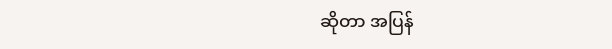ဆိုတာ အပြန်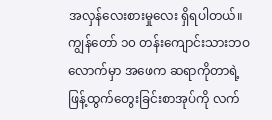အလှန်လေးစားမှုလေး ရှိရပါတယ်။
ကျွန်တော် ၁၀ တန်းကျောင်းသားဘဝလောက်မှာ အဖေက ဆရာကိုတာရဲ့ ဖြန့်ထွက်တွေးခြင်းစာအုပ်ကို လက်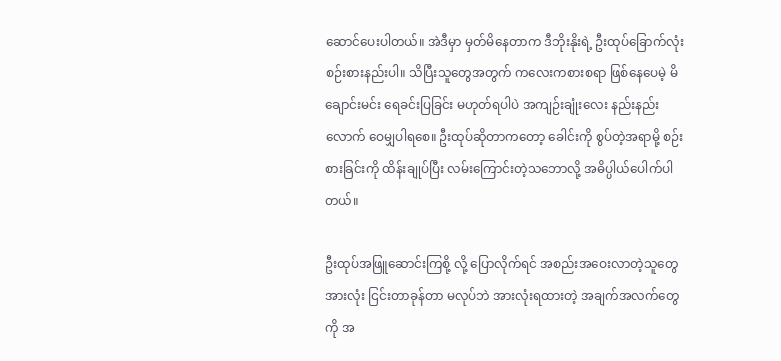ဆောင်ပေးပါတယ်။ အဲဒီမှာ မှတ်မိနေတာက ဒီဘိုးနိုးရဲ့ ဦးထုပ်ခြောက်လုံးစဉ်းစားနည်းပါ။ သိပြီးသူတွေအတွက် ကလေးကစားစရာ ဖြစ်နေပေမဲ့ မိချောင်းမင်း ရေခင်းပြခြင်း မဟုတ်ရပါပဲ အကျဉ်းချုံးလေး နည်းနည်းလောက် ဝေမျှပါရစေ။ ဦးထုပ်ဆိုတာကတော့ ခေါင်းကို စွပ်တဲ့အရာမို့ စဉ်းစားခြင်းကို ထိန်းချုပ်ပြီး လမ်းကြောင်းတဲ့သဘောလို့ အဓိပ္ပါယ်ပေါက်ပါတယ်။

ဦးထုပ်အဖြူဆောင်းကြစို့ လို့ ပြောလိုက်ရင် အစည်းအဝေးလာတဲ့သူတွေအားလုံး ငြင်းတာခုန်တာ မလုပ်ဘဲ အားလုံးရထားတဲ့ အချက်အလက်တွေကို အ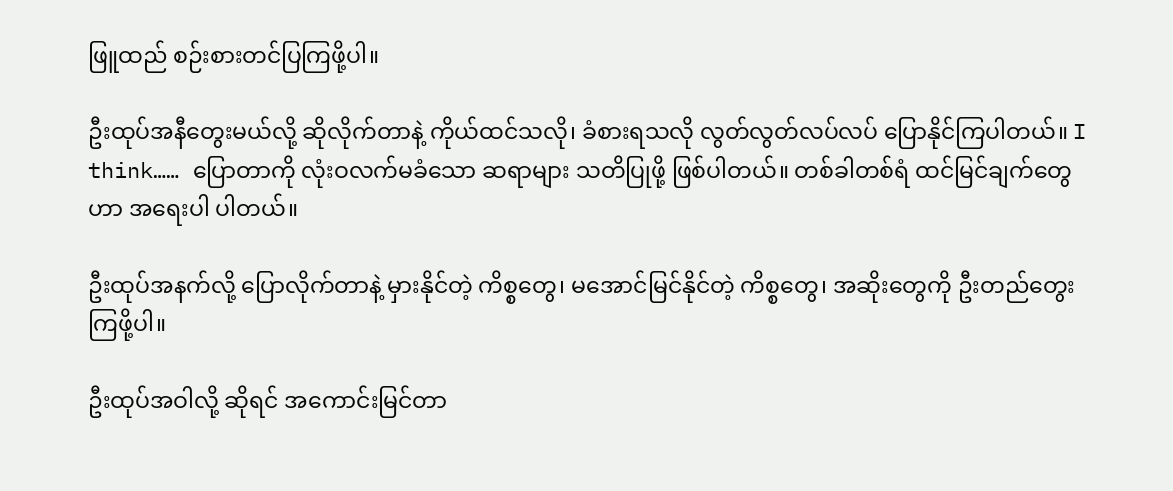ဖြူထည် စဉ်းစားတင်ပြကြဖို့ပါ။

ဦးထုပ်အနီတွေးမယ်လို့ ဆိုလိုက်တာနဲ့ ကိုယ်ထင်သလို၊ ခံစားရသလို လွတ်လွတ်လပ်လပ် ပြောနိုင်ကြပါတယ်။ I think…… ပြောတာကို လုံးဝလက်မခံသော ဆရာများ သတိပြုဖို့ ဖြစ်ပါတယ်။ တစ်ခါတစ်ရံ ထင်မြင်ချက်တွေဟာ အရေးပါ ပါတယ်။

ဦးထုပ်အနက်လို့ ပြောလိုက်တာနဲ့ မှားနိုင်တဲ့ ကိစ္စတွေ၊ မအောင်မြင်နိုင်တဲ့ ကိစ္စတွေ၊ အဆိုးတွေကို ဦးတည်တွေးကြဖို့ပါ။

ဦးထုပ်အဝါလို့ ဆိုရင် အကောင်းမြင်တာ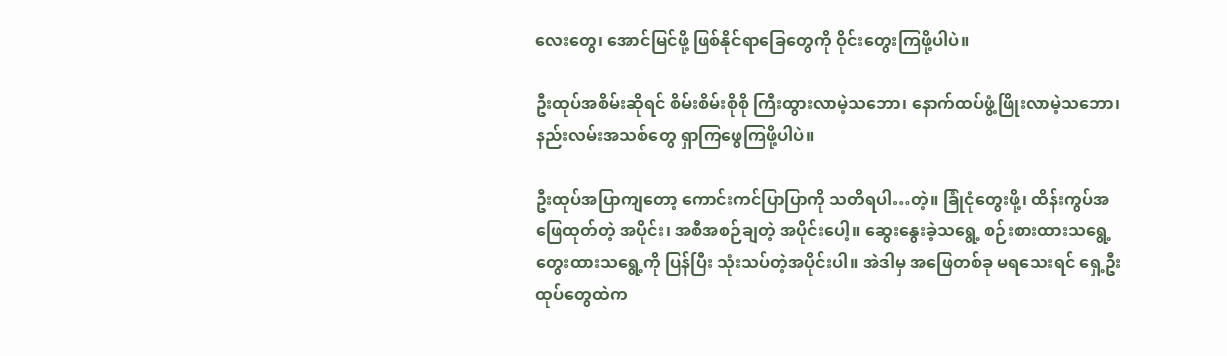လေးတွေ၊ အောင်မြင်ဖို့ ဖြစ်နိုင်ရာခြေတွေကို ဝိုင်းတွေးကြဖို့ပါပဲ။

ဦးထုပ်အစိမ်းဆိုရင် စိမ်းစိမ်းစိုစို ကြီးထွားလာမဲ့သဘော၊ နောက်ထပ်ဖွံ့ဖြိုးလာမဲ့သဘော၊ နည်းလမ်းအသစ်တွေ ရှာကြဖွေကြဖို့ပါပဲ။

ဦးထုပ်အပြာကျတော့ ကောင်းကင်ပြာပြာကို သတိရပါ…တဲ့။ ခြုံငုံတွေးဖို့၊ ထိန်းကွပ်အဖြေထုတ်တဲ့ အပိုင်း၊ အစီအစဉ်ချတဲ့ အပိုင်းပေါ့။ ဆွေးနွေးခဲ့သရွေ့ စဉ်းစားထားသရွေ့ တွေးထားသရွေ့ကို ပြန်ပြီး သုံးသပ်တဲ့အပိုင်းပါ။ အဲဒါမှ အဖြေတစ်ခု မရသေးရင် ရှေ့ဦးထုပ်တွေထဲက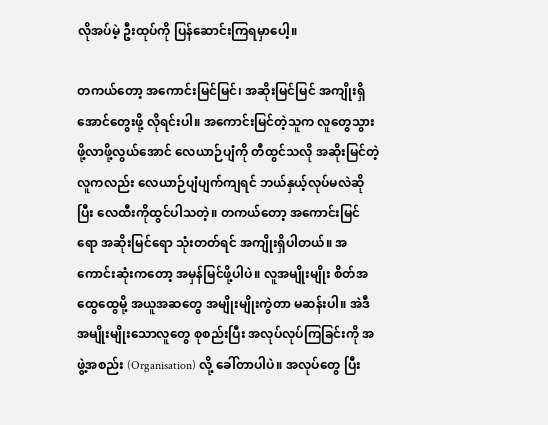လိုအပ်မဲ့ ဦးထုပ်ကို ပြန်ဆောင်းကြရမှာပေါ့။

တကယ်တော့ အကောင်းမြင်မြင်၊ အဆိုးမြင်မြင် အကျိုးရှိအောင်တွေးဖို့ လိုရင်းပါ။ အကောင်းမြင်တဲ့သူက လူတွေသွားဖို့လာဖို့လွယ်အောင် လေယာဉ်ပျံကို တီထွင်သလို အဆိုးမြင်တဲ့လူကလည်း လေယာဉ်ပျံပျက်ကျရင် ဘယ်နှယ့်လုပ်မလဲဆိုပြီး လေထီးကိုထွင်ပါသတဲ့။ တကယ်တော့ အကောင်းမြင်ရော အဆိုးမြင်ရော သုံးတတ်ရင် အကျိုးရှိပါတယ်။ အကောင်းဆုံးကတော့ အမှန်မြင်ဖို့ပါပဲ။ လူအမျိုးမျိုး စိတ်အထွေထွေမို့ အယူအဆတွေ အမျိုးမျိုးကွဲတာ မဆန်းပါ။ အဲဒီ အမျိုးမျိုးသောလူတွေ စုစည်းပြီး အလုပ်လုပ်ကြခြင်းကို အဖွဲ့အစည်း (Organisation) လို့ ခေါ်တာပါပဲ။ အလုပ်တွေ ပြီး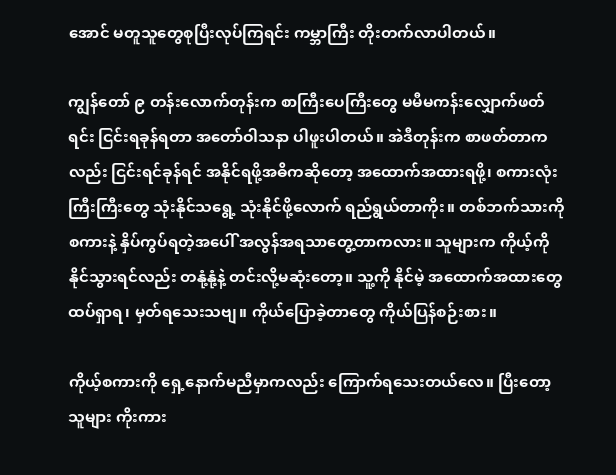အောင် မတူသူတွေစုပြီးလုပ်ကြရင်း ကမ္ဘာကြီး တိုးတက်လာပါတယ်။

ကျွန်တော် ၉ တန်းလောက်တုန်းက စာကြီးပေကြီးတွေ မမီမကန်းလျှောက်ဖတ်ရင်း ငြင်းရခုန်ရတာ အတော်ဝါသနာ ပါဖူးပါတယ်။ အဲဒီတုန်းက စာဖတ်တာကလည်း ငြင်းရင်ခုန်ရင် အနိုင်ရဖို့အဓိကဆိုတော့ အထောက်အထားရဖို့၊ စကားလုံးကြီးကြီးတွေ သုံးနိုင်သရွေ့ သုံးနိုင်ဖို့လောက် ရည်ရွယ်တာကိုး။ တစ်ဘက်သားကို စကားနဲ့ နှိပ်ကွပ်ရတဲ့အပေါ် အလွန်အရသာတွေ့တာကလား။ သူများက ကိုယ့်ကို နိုင်သွားရင်လည်း တနုံ့နုံ့နဲ့ တင်းလို့မဆုံးတော့။ သူ့ကို နိုင်မဲ့ အထောက်အထားတွေ ထပ်ရှာရ၊ မှတ်ရသေးသဗျ။ ကိုယ်ပြောခဲ့တာတွေ ကိုယ်ပြန်စဉ်းစား။

ကိုယ့်စကားကို ရှေ့နောက်မညီမှာကလည်း ကြောက်ရသေးတယ်လေ။ ပြီးတော့ သူများ ကိုးကား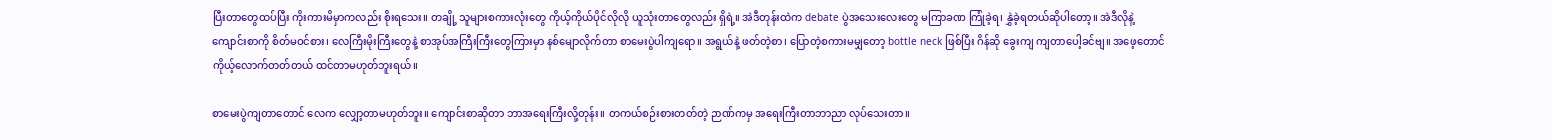ပြီးတာတွေထပ်ပြီး ကိုးကားမိမှာကလည်း စိုးရသေး။ တချို့ သူများစကားလုံးတွေ ကိုယ့်ကိုယ်ပိုင်လိုလို ယူသုံးတာတွေလည်း ရှိရဲ့။ အဲဒီတုန်းထဲက debate ပွဲအသေးလေးတွေ မကြာခဏ ကြုံခဲ့ရ၊ နွှဲခဲ့ရတယ်ဆိုပါတော့။ အဲဒီလိုနဲ့ ကျောင်းစာကို စိတ်မဝင်စား၊ လေကြီးမိုးကြီးတွေနဲ့ စာအုပ်အကြီးကြီးတွေကြားမှာ နစ်မျောလိုက်တာ စာမေးပွဲပါကျရော။ အရွယ်နဲ့ ဖတ်တဲ့စာ၊ ပြောတဲ့စကားမမျှတော့ bottle neck ဖြစ်ပြီး ဂိန်ဆို ခွေးကျ ကျတာပေါ့ခင်ဗျ။ အဖေ့တောင် ကိုယ့်လောက်တတ်တယ် ထင်တာမဟုတ်ဘူးရယ်။

စာမေးပွဲကျတာတောင် လေက လျှော့တာမဟုတ်ဘူး။ ကျောင်းစာဆိုတာ ဘာအရေးကြီးလို့တုန်း။ တကယ်စဉ်းစားတတ်တဲ့ ဉာဏ်ကမှ အရေးကြီးတာဘာညာ လုပ်သေးတာ။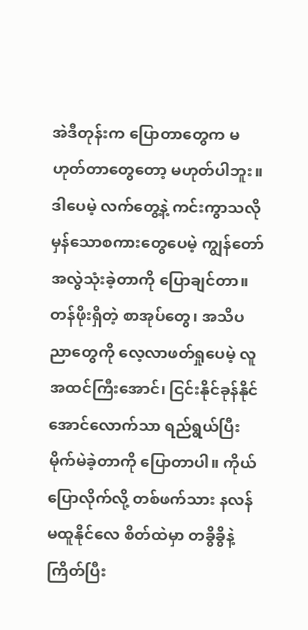အဲဒီတုန်းက ပြောတာတွေက မဟုတ်တာတွေတော့ မဟုတ်ပါဘူး။ ဒါပေမဲ့ လက်တွေ့နဲ့ ကင်းကွာသလို မှန်သောစကားတွေပေမဲ့ ကျွန်တော်အလွဲသုံးခဲ့တာကို ပြောချင်တာ။ တန်ဖိုးရှိတဲ့ စာအုပ်တွေ၊ အသိပညာတွေကို လေ့လာဖတ်ရှုပေမဲ့ လူအထင်ကြီးအောင်၊ ငြင်းနိုင်ခုန်နိုင်အောင်လောက်သာ ရည်ရွယ်ပြီး မိုက်မဲခဲ့တာကို ပြောတာပါ။ ကိုယ်ပြောလိုက်လို့ တစ်ဖက်သား နလန်မထူနိုင်လေ စိတ်ထဲမှာ တခွိခွိနဲ့ ကြိတ်ပြီး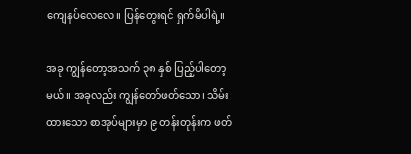ကျေနပ်လေလေ။ ပြန်တွေးရင် ရှက်မိပါရဲ့။

အခု ကျွန်တော့အသက် ၃၈ နှစ် ပြည့်ပါတော့မယ်။ အခုလည်း ကျွန်တော်ဖတ်သော၊ သိမ်းထားသော စာအုပ်များမှာ ၉ တန်းတုန်းက ဖတ်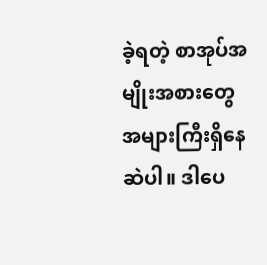ခဲ့ရတဲ့ စာအုပ်အမျိုးအစားတွေ အများကြီးရှိနေဆဲပါ။ ဒါပေ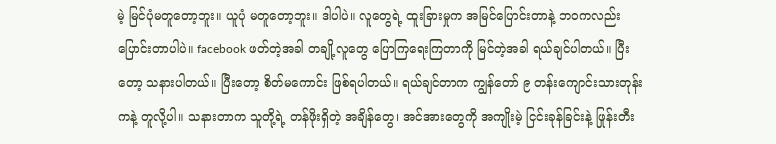မဲ့ မြင်ပုံမတူတော့ဘူး။ ယူပုံ မတူတော့ဘူး။ ဒါပါပဲ။ လူတွေရဲ့ ထူးခြားမှုက အမြင်ပြောင်းတာနဲ့ ဘဝကလည်း ပြောင်းတာပါပဲ။ facebook ဖတ်တဲ့အခါ တချို့လူတွေ ပြောကြရေးကြတာကို မြင်တဲ့အခါ ရယ်ချင်ပါတယ်။ ပြီးတော့ သနားပါတယ်။ ပြီးတော့ စိတ်မကောင်း ဖြစ်ရပါတယ်။ ရယ်ချင်တာက ကျွန်တော် ၉ တန်းကျောင်းသားတုန်းကနဲ့ တူလို့ပါ။ သနားတာက သူတို့ရဲ့ တန်ဖိုးရှိတဲ့ အချိန်တွေ၊ အင်အားတွေကို အကျိုးမဲ့ ငြင်းခုန်ခြင်းနဲ့ ဖြုန်းတီး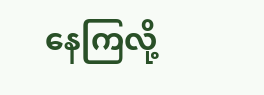နေကြလို့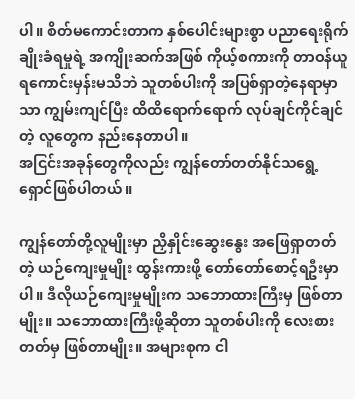ပါ။ စိတ်မကောင်းတာက နှစ်ပေါင်းများစွာ ပညာရေးရိုက်ချိုးခံရမှုရဲ့ အကျိုးဆက်အဖြစ် ကိုယ့်စကားကို တာဝန်ယူရကောင်းမှန်းမသိဘဲ သူတစ်ပါးကို အပြစ်ရှာတဲ့နေရာမှာသာ ကျွမ်းကျင်ပြီး ထိထိရောက်ရောက် လုပ်ချင်ကိုင်ချင်တဲ့ လူတွေက နည်းနေတာပါ။
အငြင်းအခုန်တွေကိုလည်း ကျွန်တော်တတ်နိုင်သရွေ့ ရှောင်ဖြစ်ပါတယ်။

ကျွန်တော်တို့လူမျိုးမှာ ညှိနှိုင်းဆွေးနွေး အဖြေရှာတတ်တဲ့ ယဉ်ကျေးမှုမျိုး ထွန်းကားဖို့ တော်တော်စောင့်ရဦးမှာပါ။ ဒီလိုယဉ်ကျေးမှုမျိုးက သဘောထားကြီးမှ ဖြစ်တာမျိုး။ သဘောထားကြီးဖို့ဆိုတာ သူတစ်ပါးကို လေးစားတတ်မှ ဖြစ်တာမျိုး။ အများစုက ငါ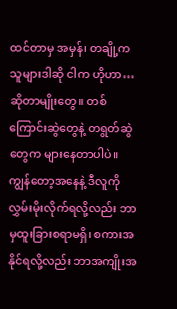ထင်တာမှ အမှန်၊ တချို့က သူများဒါဆို ငါက ဟိုဟာ… ဆိုတာမျိုးတွေ။ တစ်ကြောင်းဆွဲတွေနဲ့ တရွတ်ဆွဲတွေက များနေတာပါပဲ။ ကျွန်တော့အနေနဲ့ ဒီလူကို လွှမ်းမိုးလိုက်ရလို့လည်း ဘာမှထူးခြားစရာမရှိ၊ စကားအနိုင်ရလို့လည်း ဘာအကျိုးအ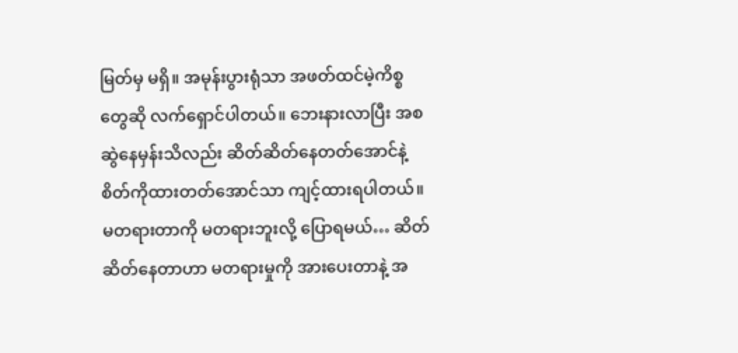မြတ်မှ မရှိ။ အမုန်းပွားရုံသာ အဖတ်ထင်မဲ့ကိစ္စတွေဆို လက်ရှောင်ပါတယ်။ ဘေးနားလာပြီး အစဆွဲနေမှန်းသိလည်း ဆိတ်ဆိတ်နေတတ်အောင်နဲ့ စိတ်ကိုထားတတ်အောင်သာ ကျင့်ထားရပါတယ်။ မတရားတာကို မတရားဘူးလို့ ပြောရမယ်… ဆိတ်ဆိတ်နေတာဟာ မတရားမှုကို အားပေးတာနဲ့ အ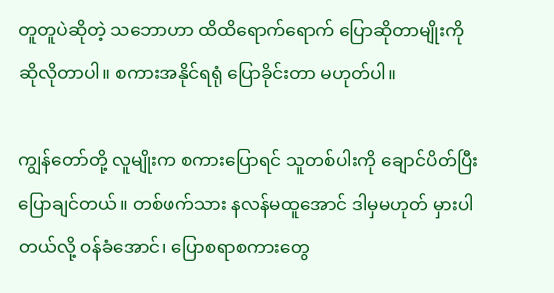တူတူပဲဆိုတဲ့ သဘောဟာ ထိထိရောက်ရောက် ပြောဆိုတာမျိုးကို ဆိုလိုတာပါ။ စကားအနိုင်ရရုံ ပြောခိုင်းတာ မဟုတ်ပါ။

ကျွန်တော်တို့ လူမျိုးက စကားပြောရင် သူတစ်ပါးကို ချောင်ပိတ်ပြီး ပြောချင်တယ်။ တစ်ဖက်သား နလန်မထူအောင် ဒါမှမဟုတ် မှားပါတယ်လို့ ဝန်ခံအောင်၊ ပြောစရာစကားတွေ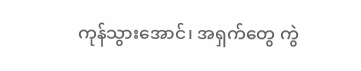ကုန်သွားအောင်၊ အရှက်တွေ ကွဲ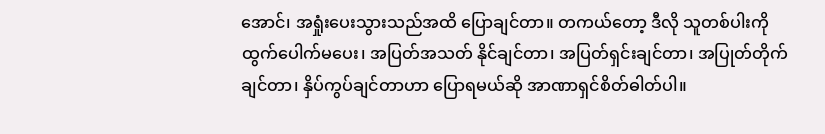အောင်၊ အရှုံးပေးသွားသည်အထိ ပြောချင်တာ။ တကယ်တော့ ဒီလို သူတစ်ပါးကို ထွက်ပေါက်မပေး၊ အပြတ်အသတ် နိုင်ချင်တာ၊ အပြတ်ရှင်းချင်တာ၊ အပြုတ်တိုက်ချင်တာ၊ နှိပ်ကွပ်ချင်တာဟာ ပြောရမယ်ဆို အာဏာရှင်စိတ်ဓါတ်ပါ။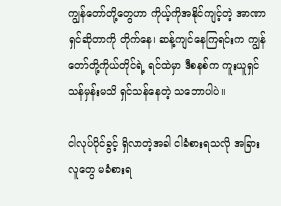ကျွန်တော်တို့တွေဟာ ကိုယ့်ကိုအနိုင်ကျင့်တဲ့ အာဏာရှင်ဆိုတာကို တိုက်နေ၊ ဆန့်ကျင်နေကြရင်းက ကျွန်တော်တို့ကိုယ်တိုင်ရဲ့ ရင်ထဲမှာ ဒီစနစ်က ကူးယူရှင်သန်မှန်းမသိ ရှင်သန်နေတဲ့ သဘောပါပဲ။

ငါလုပ်ပိုင်ခွင့် ရှိလာတဲ့အခါ ငါခံစားရသလို အခြားလူတွေ မခံစားရ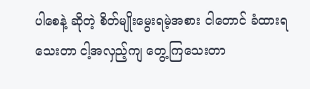ပါစေနဲ့ ဆိုတဲ့ စိတ်မျိုးမွေးရမဲ့အစား ငါတောင် ခံထားရသေးတာ ငါ့အလှည့်ကျ တွေ့ကြသေးတာ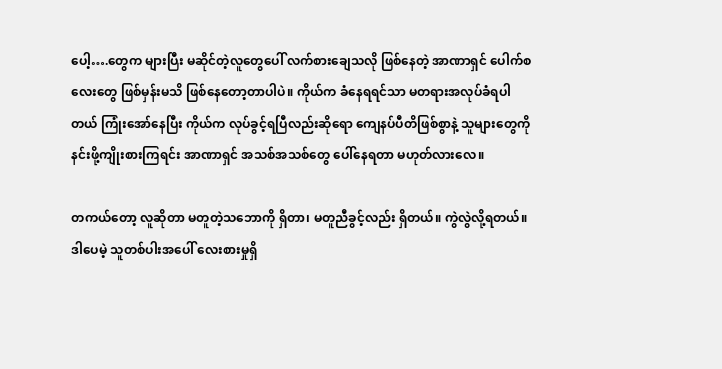ပေါ့….တွေက များပြီး မဆိုင်တဲ့လူတွေပေါ် လက်စားချေသလို ဖြစ်နေတဲ့ အာဏာရှင် ပေါက်စလေးတွေ ဖြစ်မှန်းမသိ ဖြစ်နေတော့တာပါပဲ။ ကိုယ်က ခံနေရရင်သာ မတရားအလုပ်ခံရပါတယ် ကြုံးအော်နေပြီး ကိုယ်က လုပ်ခွင့်ရပြီလည်းဆိုရော ကျေနပ်ပီတိဖြစ်စွာနဲ့ သူများတွေကို နင်းဖို့ကျိုးစားကြရင်း အာဏာရှင် အသစ်အသစ်တွေ ပေါ်နေရတာ မဟုတ်လားလေ။

တကယ်တော့ လူဆိုတာ မတူတဲ့သဘောကို ရှိတာ၊ မတူညီခွင့်လည်း ရှိတယ်။ ကွဲလွဲလို့ရတယ်။ ဒါပေမဲ့ သူတစ်ပါးအပေါ် လေးစားမှုရှိ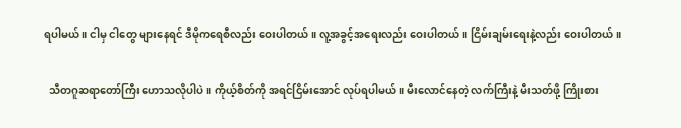ရပါမယ်။ ငါမှ ငါတွေ များနေရင် ဒီမိုကရေစီလည်း ဝေးပါတယ်။ လူ့အခွင့်အရေးလည်း ဝေးပါတယ်။ ငြိမ်းချမ်းရေးနဲ့လည်း ဝေးပါတယ်။

  သီတဂူဆရာတော်ကြီး ဟောသလိုပါပဲ။ ကိုယ့်စိတ်ကို အရင်ငြိမ်းအောင် လုပ်ရပါမယ်။ မီးလောင်နေတဲ့ လက်ကြီးနဲ့ မီးသတ်ဖို့ ကြိုးစား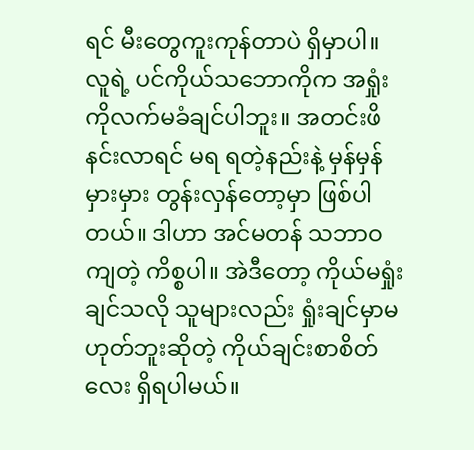ရင် မီးတွေကူးကုန်တာပဲ ရှိမှာပါ။ လူရဲ့ ပင်ကိုယ်သဘောကိုက အရှုံးကိုလက်မခံချင်ပါဘူး။ အတင်းဖိနင်းလာရင် မရ ရတဲ့နည်းနဲ့ မှန်မှန်မှားမှား တွန်းလှန်တော့မှာ ဖြစ်ပါတယ်။ ဒါဟာ အင်မတန် သဘာဝကျတဲ့ ကိစ္စပါ။ အဲဒီတော့ ကိုယ်မရှုံးချင်သလို သူများလည်း ရှုံးချင်မှာမဟုတ်ဘူးဆိုတဲ့ ကိုယ်ချင်းစာစိတ်လေး ရှိရပါမယ်။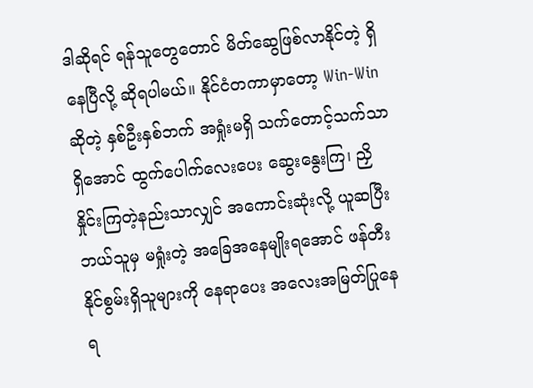ဒါဆိုရင် ရန်သူတွေတောင် မိတ်ဆွေဖြစ်လာနိုင်တဲ့ ရှိနေပြီလို့ ဆိုရပါမယ်။ နိုင်ငံတကာမှာတော့ Win-Win ဆိုတဲ့ နှစ်ဦးနှစ်ဘက် အရှုံးမရှိ သက်တောင့်သက်သာ ရှိအောင် ထွက်ပေါက်လေးပေး ဆွေးနွေးကြ၊ ညှိနှိုင်းကြတဲ့နည်းသာလျှင် အကောင်းဆုံးလို့ ယူဆပြီး ဘယ်သူမှ မရှုံးတဲ့ အခြေအနေမျိုးရအောင် ဖန်တီးနိုင်စွမ်းရှိသူများကို နေရာပေး အလေးအမြတ်ပြုနေရ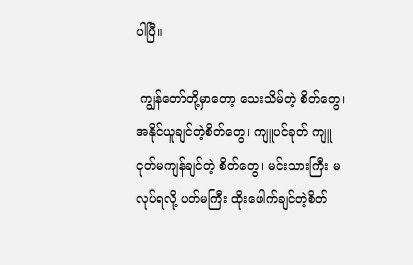ပါပြီ။

 ကျွန်တော်တို့မှာတော့ သေးသိမ်တဲ့ စိတ်တွေ၊ အနိုင်ယူချင်တဲ့စိတ်တွေ၊ ကျူပင်ခုတ် ကျူငုတ်မကျန်ချင်တဲ့ စိတ်တွေ၊ မင်းသားကြီး မလုပ်ရလို့ ပတ်မကြီး ထိုးဖေါက်ချင်တဲ့စိတ်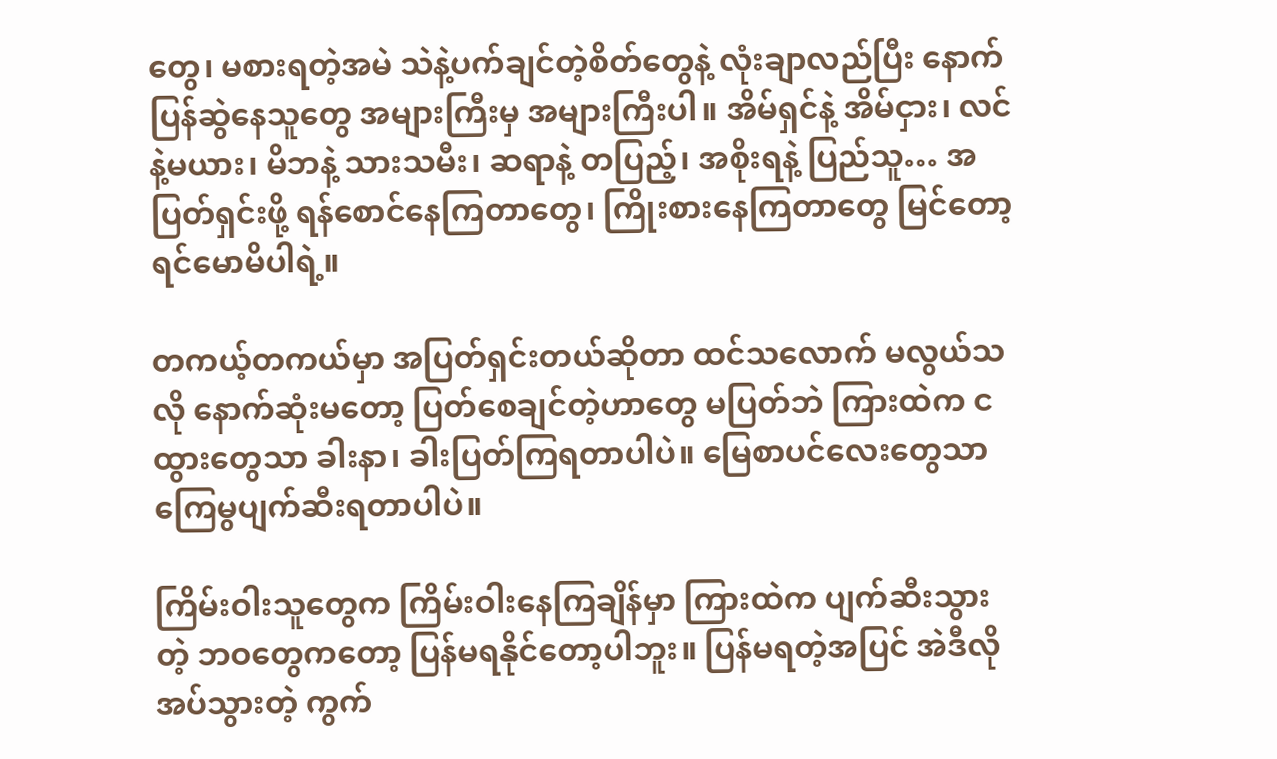တွေ၊ မစားရတဲ့အမဲ သဲနဲ့ပက်ချင်တဲ့စိတ်တွေနဲ့ လုံးချာလည်ပြီး နောက်ပြန်ဆွဲနေသူတွေ အများကြီးမှ အများကြီးပါ။ အိမ်ရှင်နဲ့ အိမ်ငှား၊ လင်နဲ့မယား၊ မိဘနဲ့ သားသမီး၊ ဆရာနဲ့ တပြည့်၊ အစိုးရနဲ့ ပြည်သူ… အပြတ်ရှင်းဖို့ ရန်စောင်နေကြတာတွေ၊ ကြိုးစားနေကြတာတွေ မြင်တော့ ရင်မောမိပါရဲ့။

တကယ့်တကယ်မှာ အပြတ်ရှင်းတယ်ဆိုတာ ထင်သလောက် မလွယ်သလို နောက်ဆုံးမတော့ ပြတ်စေချင်တဲ့ဟာတွေ မပြတ်ဘဲ ကြားထဲက ငထွားတွေသာ ခါးနာ၊ ခါးပြတ်ကြရတာပါပဲ။ မြေစာပင်လေးတွေသာ ကြေမွပျက်ဆီးရတာပါပဲ။

ကြိမ်းဝါးသူတွေက ကြိမ်းဝါးနေကြချိန်မှာ ကြားထဲက ပျက်ဆီးသွားတဲ့ ဘဝတွေကတော့ ပြန်မရနိုင်တော့ပါဘူး။ ပြန်မရတဲ့အပြင် အဲဒီလိုအပ်သွားတဲ့ ကွက်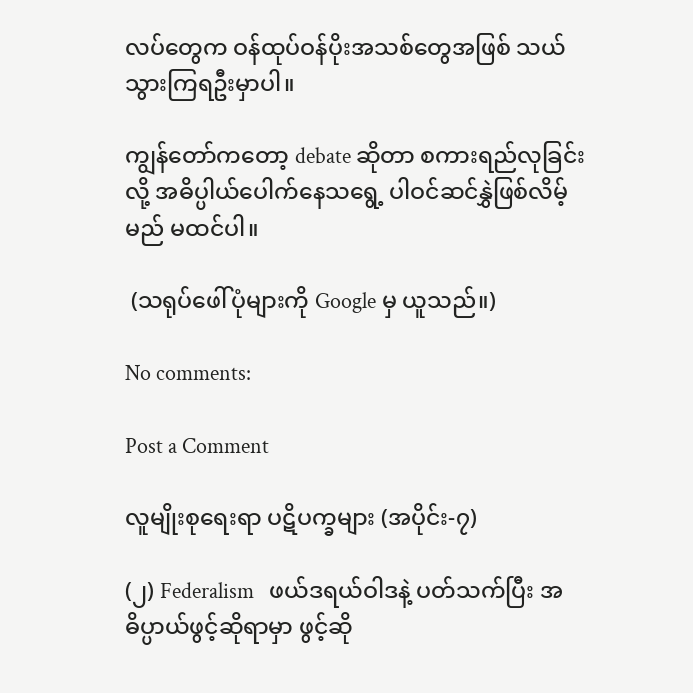လပ်တွေက ဝန်ထုပ်ဝန်ပိုးအသစ်တွေအဖြစ် သယ်သွားကြရဦးမှာပါ။

ကျွန်တော်ကတော့ debate ဆိုတာ စကားရည်လုခြင်းလို့ အဓိပ္ပါယ်ပေါက်နေသရွေ့ ပါဝင်ဆင်နွှဲဖြစ်လိမ့်မည် မထင်ပါ။

 (သရုပ်ဖေါ်ပုံများကို Google မှ ယူသည်။)

No comments:

Post a Comment

လူမျိုးစုရေးရာ ပဋိပက္ခများ (အပိုင်း-၇)

(၂) Federalism   ဖယ်ဒရယ်ဝါဒနဲ့ ပတ်သက်ပြီး အဓိပ္ပာယ်ဖွင့်ဆိုရာမှာ ဖွင့်ဆို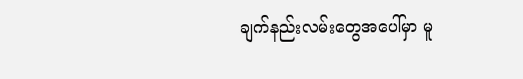ချက်နည်းလမ်းတွေအပေါ်မှာ မူ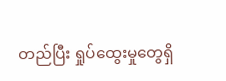တည်ပြီး ရှုပ်ထွေးမှုတွေရှိ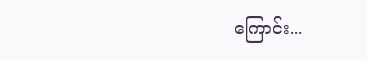ကြောင်း...